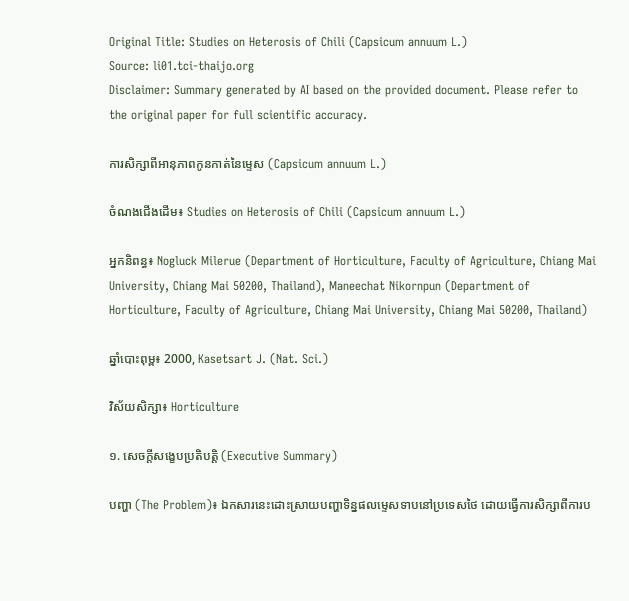Original Title: Studies on Heterosis of Chili (Capsicum annuum L.)
Source: li01.tci-thaijo.org
Disclaimer: Summary generated by AI based on the provided document. Please refer to the original paper for full scientific accuracy.

ការសិក្សាពីអានុភាពកូនកាត់នៃម្ទេស (Capsicum annuum L.)

ចំណងជើងដើម៖ Studies on Heterosis of Chili (Capsicum annuum L.)

អ្នកនិពន្ធ៖ Nogluck Milerue (Department of Horticulture, Faculty of Agriculture, Chiang Mai University, Chiang Mai 50200, Thailand), Maneechat Nikornpun (Department of Horticulture, Faculty of Agriculture, Chiang Mai University, Chiang Mai 50200, Thailand)

ឆ្នាំបោះពុម្ព៖ 2000, Kasetsart J. (Nat. Sci.)

វិស័យសិក្សា៖ Horticulture

១. សេចក្តីសង្ខេបប្រតិបត្តិ (Executive Summary)

បញ្ហា (The Problem)៖ ឯកសារនេះដោះស្រាយបញ្ហាទិន្នផលម្ទេសទាបនៅប្រទេសថៃ ដោយធ្វើការសិក្សាពីការប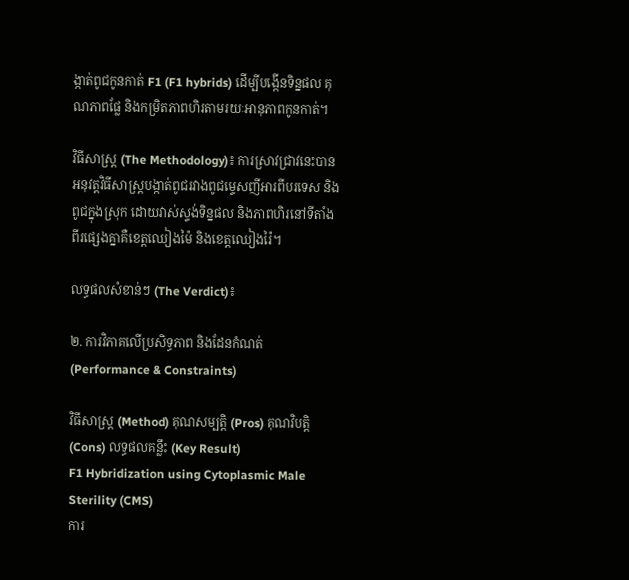ង្កាត់ពូជកូនកាត់ F1 (F1 hybrids) ដើម្បីបង្កើនទិន្នផល គុណភាពផ្លែ និងកម្រិតភាពហិរតាមរយៈអានុភាពកូនកាត់។

វិធីសាស្ត្រ (The Methodology)៖ ការស្រាវជ្រាវនេះបានអនុវត្តវិធីសាស្ត្របង្កាត់ពូជរវាងពូជម្ទេសញីអារពីបរទេស និងពូជក្នុងស្រុក ដោយវាស់ស្ទង់ទិន្នផល និងភាពហិរនៅទីតាំងពីរផ្សេងគ្នាគឺខេត្តឈៀងម៉ៃ និងខេត្តឈៀងរ៉ៃ។

លទ្ធផលសំខាន់ៗ (The Verdict)៖

២. ការវិភាគលើប្រសិទ្ធភាព និងដែនកំណត់ (Performance & Constraints)

វិធីសាស្ត្រ (Method) គុណសម្បត្តិ (Pros) គុណវិបត្តិ (Cons) លទ្ធផលគន្លឹះ (Key Result)
F1 Hybridization using Cytoplasmic Male Sterility (CMS)
ការ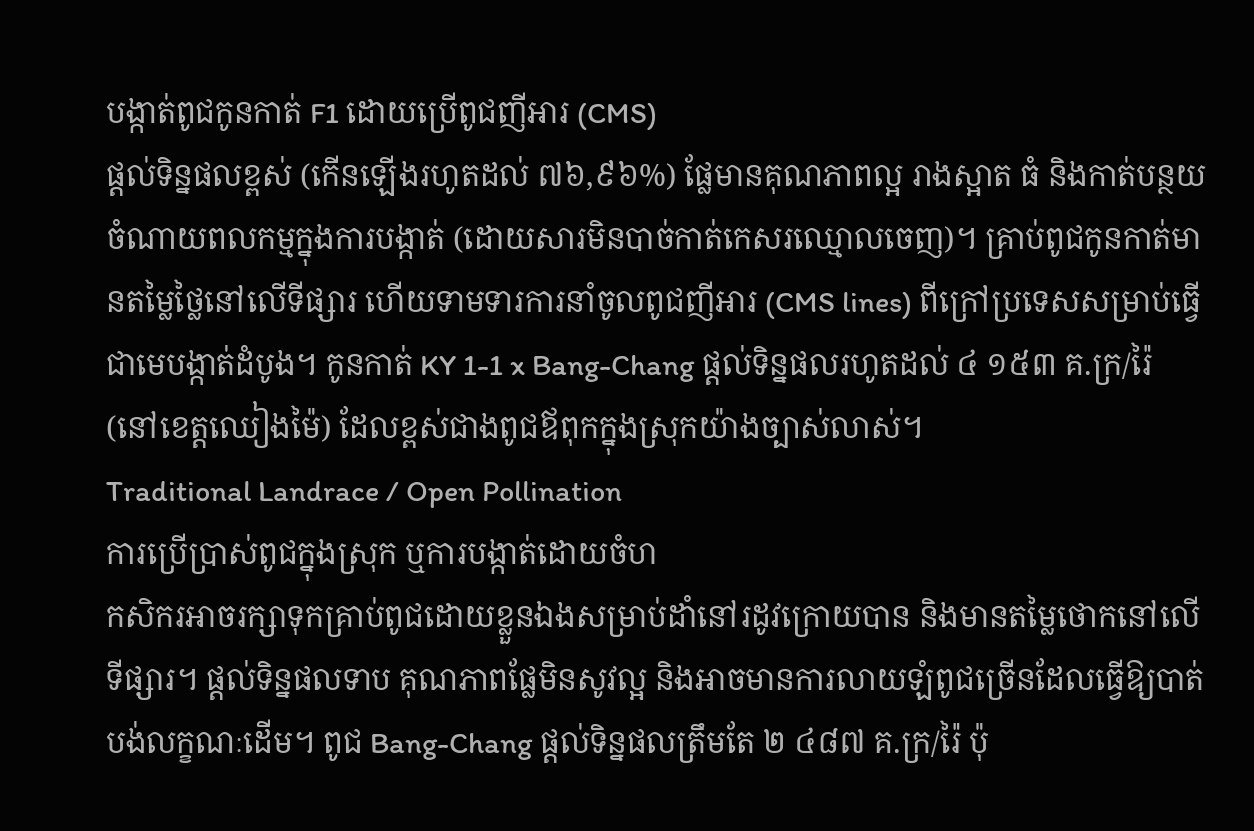បង្កាត់ពូជកូនកាត់ F1 ដោយប្រើពូជញីអារ (CMS)
ផ្តល់ទិន្នផលខ្ពស់ (កើនឡើងរហូតដល់ ៧៦,៩៦%) ផ្លែមានគុណភាពល្អ រាងស្អាត ធំ និងកាត់បន្ថយចំណាយពលកម្មក្នុងការបង្កាត់ (ដោយសារមិនបាច់កាត់កេសរឈ្មោលចេញ)។ គ្រាប់ពូជកូនកាត់មានតម្លៃថ្លៃនៅលើទីផ្សារ ហើយទាមទារការនាំចូលពូជញីអារ (CMS lines) ពីក្រៅប្រទេសសម្រាប់ធ្វើជាមេបង្កាត់ដំបូង។ កូនកាត់ KY 1-1 x Bang-Chang ផ្តល់ទិន្នផលរហូតដល់ ៤ ១៥៣ គ.ក្រ/រ៉ៃ (នៅខេត្តឈៀងម៉ៃ) ដែលខ្ពស់ជាងពូជឪពុកក្នុងស្រុកយ៉ាងច្បាស់លាស់។
Traditional Landrace / Open Pollination
ការប្រើប្រាស់ពូជក្នុងស្រុក ឬការបង្កាត់ដោយចំហ
កសិករអាចរក្សាទុកគ្រាប់ពូជដោយខ្លួនឯងសម្រាប់ដាំនៅរដូវក្រោយបាន និងមានតម្លៃថោកនៅលើទីផ្សារ។ ផ្តល់ទិន្នផលទាប គុណភាពផ្លែមិនសូវល្អ និងអាចមានការលាយឡំពូជច្រើនដែលធ្វើឱ្យបាត់បង់លក្ខណៈដើម។ ពូជ Bang-Chang ផ្តល់ទិន្នផលត្រឹមតែ ២ ៤៨៧ គ.ក្រ/រ៉ៃ ប៉ុ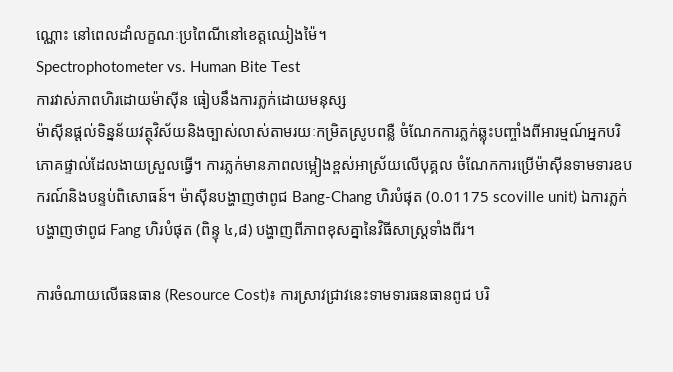ណ្ណោះ នៅពេលដាំលក្ខណៈប្រពៃណីនៅខេត្តឈៀងម៉ៃ។
Spectrophotometer vs. Human Bite Test
ការវាស់ភាពហិរដោយម៉ាស៊ីន ធៀបនឹងការភ្លក់ដោយមនុស្ស
ម៉ាស៊ីនផ្តល់ទិន្នន័យវត្ថុវិស័យនិងច្បាស់លាស់តាមរយៈកម្រិតស្រូបពន្លឺ ចំណែកការភ្លក់ឆ្លុះបញ្ចាំងពីអារម្មណ៍អ្នកបរិភោគផ្ទាល់ដែលងាយស្រួលធ្វើ។ ការភ្លក់មានភាពលម្អៀងខ្ពស់អាស្រ័យលើបុគ្គល ចំណែកការប្រើម៉ាស៊ីនទាមទារឧបករណ៍និងបន្ទប់ពិសោធន៍។ ម៉ាស៊ីនបង្ហាញថាពូជ Bang-Chang ហិរបំផុត (0.01175 scoville unit) ឯការភ្លក់បង្ហាញថាពូជ Fang ហិរបំផុត (ពិន្ទុ ៤,៨) បង្ហាញពីភាពខុសគ្នានៃវិធីសាស្ត្រទាំងពីរ។

ការចំណាយលើធនធាន (Resource Cost)៖ ការស្រាវជ្រាវនេះទាមទារធនធានពូជ បរិ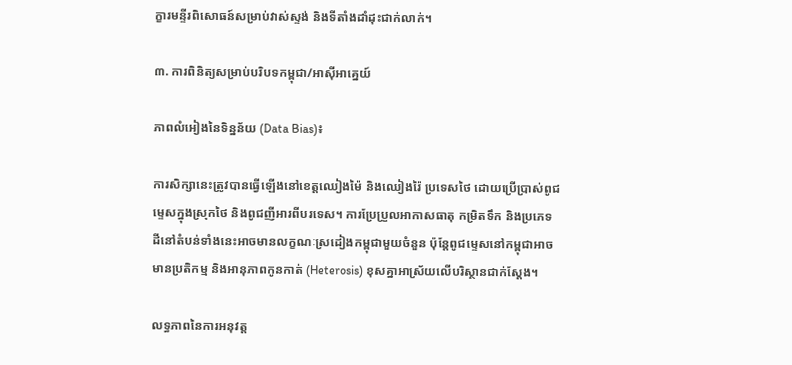ក្ខារមន្ទីរពិសោធន៍សម្រាប់វាស់ស្ទង់ និងទីតាំងដាំដុះជាក់លាក់។

៣. ការពិនិត្យសម្រាប់បរិបទកម្ពុជា/អាស៊ីអាគ្នេយ៍

ភាពលំអៀងនៃទិន្នន័យ (Data Bias)៖

ការសិក្សានេះត្រូវបានធ្វើឡើងនៅខេត្តឈៀងម៉ៃ និងឈៀងរ៉ៃ ប្រទេសថៃ ដោយប្រើប្រាស់ពូជម្ទេសក្នុងស្រុកថៃ និងពូជញីអារពីបរទេស។ ការប្រែប្រួលអាកាសធាតុ កម្រិតទឹក និងប្រភេទដីនៅតំបន់ទាំងនេះអាចមានលក្ខណៈស្រដៀងកម្ពុជាមួយចំនួន ប៉ុន្តែពូជម្ទេសនៅកម្ពុជាអាចមានប្រតិកម្ម និងអានុភាពកូនកាត់ (Heterosis) ខុសគ្នាអាស្រ័យលើបរិស្ថានជាក់ស្តែង។

លទ្ធភាពនៃការអនុវត្ត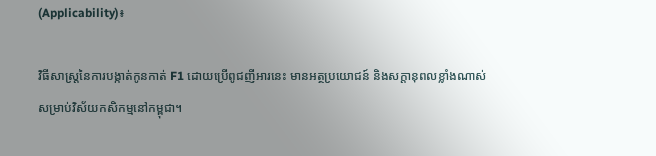(Applicability)៖

វិធីសាស្ត្រនៃការបង្កាត់កូនកាត់ F1 ដោយប្រើពូជញីអារនេះ មានអត្ថប្រយោជន៍ និងសក្តានុពលខ្លាំងណាស់សម្រាប់វិស័យកសិកម្មនៅកម្ពុជា។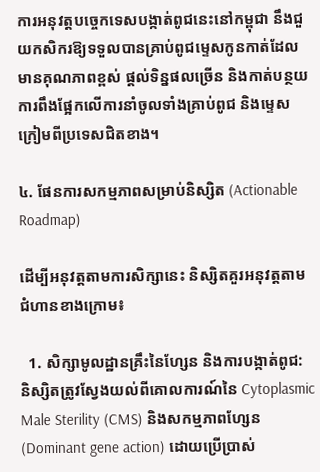ការអនុវត្តបច្ចេកទេសបង្កាត់ពូជនេះនៅកម្ពុជា នឹងជួយកសិករឱ្យទទួលបានគ្រាប់ពូជម្ទេសកូនកាត់ដែលមានគុណភាពខ្ពស់ ផ្តល់ទិន្នផលច្រើន និងកាត់បន្ថយការពឹងផ្អែកលើការនាំចូលទាំងគ្រាប់ពូជ និងម្ទេសក្រៀមពីប្រទេសជិតខាង។

៤. ផែនការសកម្មភាពសម្រាប់និស្សិត (Actionable Roadmap)

ដើម្បីអនុវត្តតាមការសិក្សានេះ និស្សិតគួរអនុវត្តតាមជំហានខាងក្រោម៖

  1. សិក្សាមូលដ្ឋានគ្រឹះនៃហ្សែន និងការបង្កាត់ពូជ: និស្សិតត្រូវស្វែងយល់ពីគោលការណ៍នៃ Cytoplasmic Male Sterility (CMS) និងសកម្មភាពហ្សែន (Dominant gene action) ដោយប្រើប្រាស់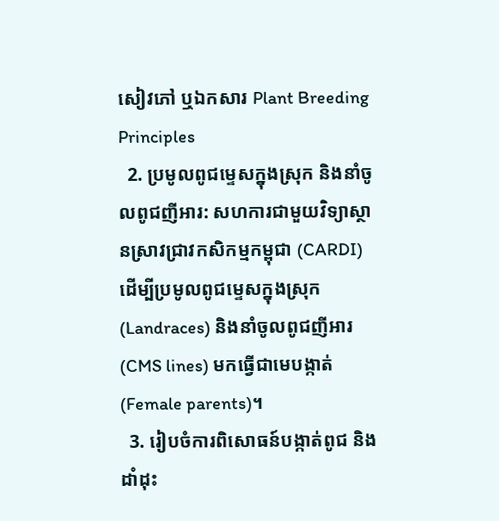សៀវភៅ ឬឯកសារ Plant Breeding Principles
  2. ប្រមូលពូជម្ទេសក្នុងស្រុក និងនាំចូលពូជញីអារ: សហការជាមួយវិទ្យាស្ថានស្រាវជ្រាវកសិកម្មកម្ពុជា (CARDI) ដើម្បីប្រមូលពូជម្ទេសក្នុងស្រុក (Landraces) និងនាំចូលពូជញីអារ (CMS lines) មកធ្វើជាមេបង្កាត់ (Female parents)។
  3. រៀបចំការពិសោធន៍បង្កាត់ពូជ និងដាំដុះ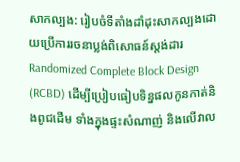សាកល្បង: រៀបចំទីតាំងដាំដុះសាកល្បងដោយប្រើការរចនាប្លង់ពិសោធន៍ស្តង់ដារ Randomized Complete Block Design (RCBD) ដើម្បីប្រៀបធៀបទិន្នផលកូនកាត់និងពូជដើម ទាំងក្នុងផ្ទះសំណាញ់ និងលើវាល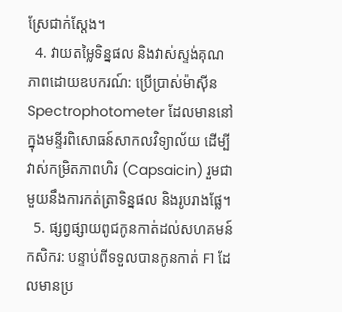ស្រែជាក់ស្តែង។
  4. វាយតម្លៃទិន្នផល និងវាស់ស្ទង់គុណភាពដោយឧបករណ៍: ប្រើប្រាស់ម៉ាស៊ីន Spectrophotometer ដែលមាននៅក្នុងមន្ទីរពិសោធន៍សាកលវិទ្យាល័យ ដើម្បីវាស់កម្រិតភាពហិរ (Capsaicin) រួមជាមួយនឹងការកត់ត្រាទិន្នផល និងរូបរាងផ្លែ។
  5. ផ្សព្វផ្សាយពូជកូនកាត់ដល់សហគមន៍កសិករ: បន្ទាប់ពីទទួលបានកូនកាត់ F1 ដែលមានប្រ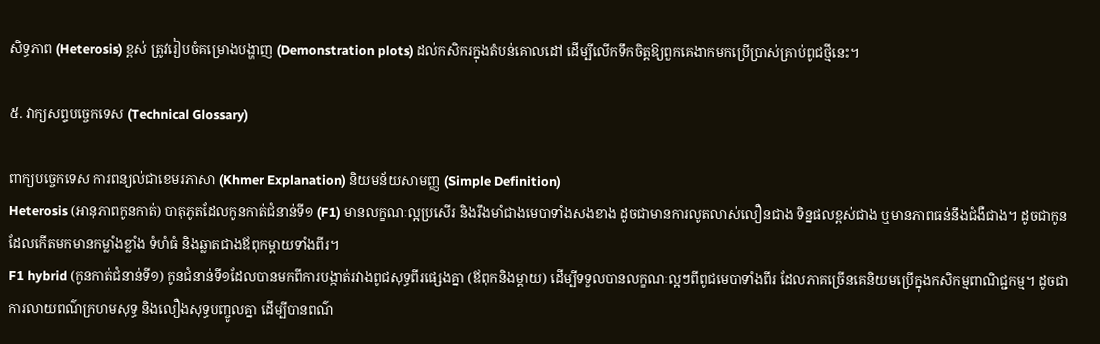សិទ្ធភាព (Heterosis) ខ្ពស់ ត្រូវរៀបចំគម្រោងបង្ហាញ (Demonstration plots) ដល់កសិករក្នុងតំបន់គោលដៅ ដើម្បីលើកទឹកចិត្តឱ្យពួកគេងាកមកប្រើប្រាស់គ្រាប់ពូជថ្មីនេះ។

៥. វាក្យសព្ទបច្ចេកទេស (Technical Glossary)

ពាក្យបច្ចេកទេស ការពន្យល់ជាខេមរភាសា (Khmer Explanation) និយមន័យសាមញ្ញ (Simple Definition)
Heterosis (អានុភាពកូនកាត់) បាតុភូតដែលកូនកាត់ជំនាន់ទី១ (F1) មានលក្ខណៈល្អប្រសើរ និងរឹងមាំជាងមេបាទាំងសងខាង ដូចជាមានការលូតលាស់លឿនជាង ទិន្នផលខ្ពស់ជាង ឬមានភាពធន់នឹងជំងឺជាង។ ដូចជាកូនដែលកើតមកមានកម្លាំងខ្លាំង ទំហំធំ និងឆ្លាតជាងឪពុកម្តាយទាំងពីរ។
F1 hybrid (កូនកាត់ជំនាន់ទី១) កូនជំនាន់ទី១ដែលបានមកពីការបង្កាត់រវាងពូជសុទ្ធពីរផ្សេងគ្នា (ឪពុកនិងម្តាយ) ដើម្បីទទួលបានលក្ខណៈល្អៗពីពូជមេបាទាំងពីរ ដែលភាគច្រើនគេនិយមប្រើក្នុងកសិកម្មពាណិជ្ជកម្ម។ ដូចជាការលាយពណ៌ក្រហមសុទ្ធ និងលឿងសុទ្ធបញ្ចូលគ្នា ដើម្បីបានពណ៌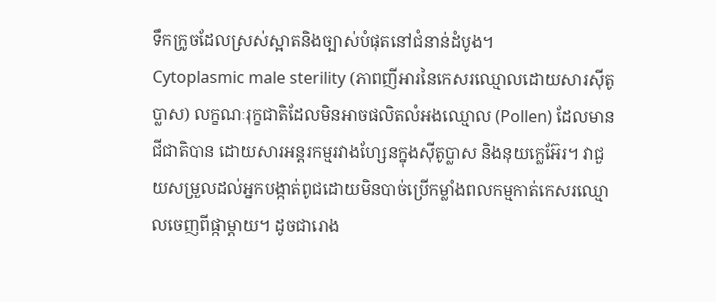ទឹកក្រូចដែលស្រស់ស្អាតនិងច្បាស់បំផុតនៅជំនាន់ដំបូង។
Cytoplasmic male sterility (ភាពញីអារនៃកេសរឈ្មោលដោយសារស៊ីតូប្លាស) លក្ខណៈរុក្ខជាតិដែលមិនអាចផលិតលំអងឈ្មោល (Pollen) ដែលមានជីជាតិបាន ដោយសារអន្តរកម្មរវាងហ្សែនក្នុងស៊ីតូប្លាស និងនុយក្លេអ៊ែរ។ វាជួយសម្រួលដល់អ្នកបង្កាត់ពូជដោយមិនបាច់ប្រើកម្លាំងពលកម្មកាត់កេសរឈ្មោលចេញពីផ្កាម្តាយ។ ដូចជារោង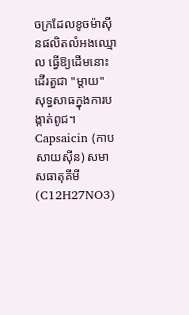ចក្រដែលខូចម៉ាស៊ីនផលិតលំអងឈ្មោល ធ្វើឱ្យដើមនោះដើរតួជា "ម្តាយ" សុទ្ធសាធក្នុងការបង្កាត់ពូជ។
Capsaicin (កាបសាយស៊ីន) សមាសធាតុគីមី (C12H27NO3)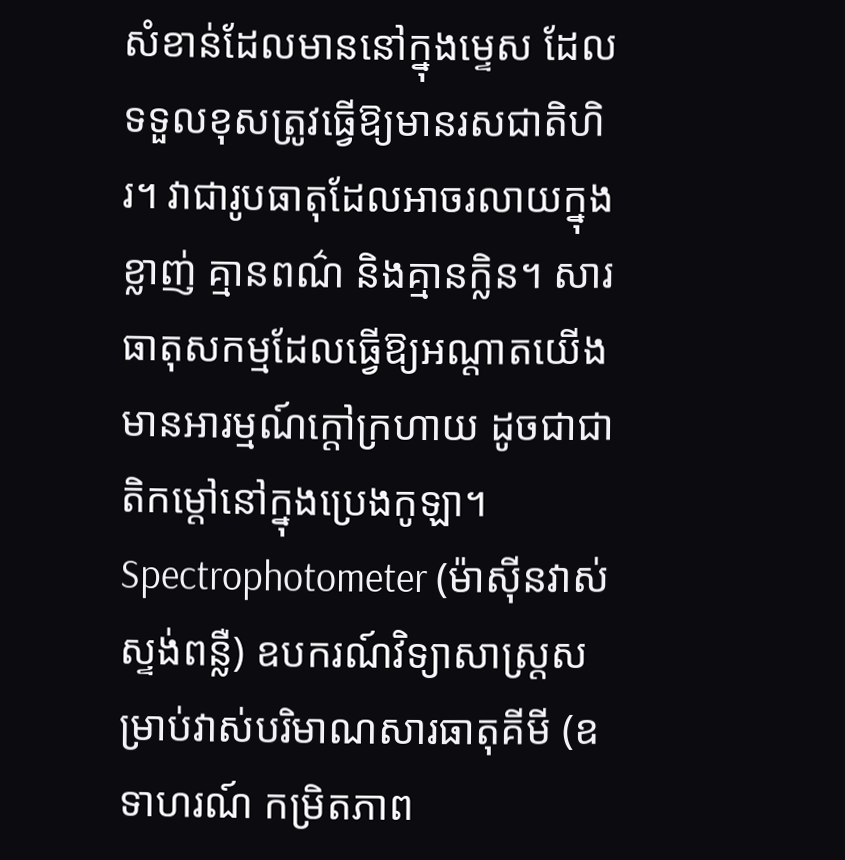សំខាន់ដែលមាននៅក្នុងម្ទេស ដែលទទួលខុសត្រូវធ្វើឱ្យមានរសជាតិហិរ។ វាជារូបធាតុដែលអាចរលាយក្នុងខ្លាញ់ គ្មានពណ៌ និងគ្មានក្លិន។ សារធាតុសកម្មដែលធ្វើឱ្យអណ្តាតយើងមានអារម្មណ៍ក្តៅក្រហាយ ដូចជាជាតិកម្តៅនៅក្នុងប្រេងកូឡា។
Spectrophotometer (ម៉ាស៊ីនវាស់ស្ទង់ពន្លឺ) ឧបករណ៍វិទ្យាសាស្ត្រសម្រាប់វាស់បរិមាណសារធាតុគីមី (ឧទាហរណ៍ កម្រិតភាព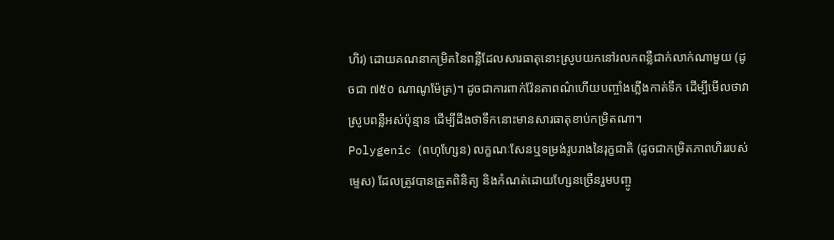ហិរ) ដោយគណនាកម្រិតនៃពន្លឺដែលសារធាតុនោះស្រូបយកនៅរលកពន្លឺជាក់លាក់ណាមួយ (ដូចជា ៧៥០ ណាណូម៉ែត្រ)។ ដូចជាការពាក់វ៉ែនតាពណ៌ហើយបញ្ចាំងភ្លើងកាត់ទឹក ដើម្បីមើលថាវាស្រូបពន្លឺអស់ប៉ុន្មាន ដើម្បីដឹងថាទឹកនោះមានសារធាតុខាប់កម្រិតណា។
Polygenic (ពហុហ្សែន) លក្ខណៈសែនឬទម្រង់រូបរាងនៃរុក្ខជាតិ (ដូចជាកម្រិតភាពហិររបស់ម្ទេស) ដែលត្រូវបានត្រួតពិនិត្យ និងកំណត់ដោយហ្សែនច្រើនរួមបញ្ចូ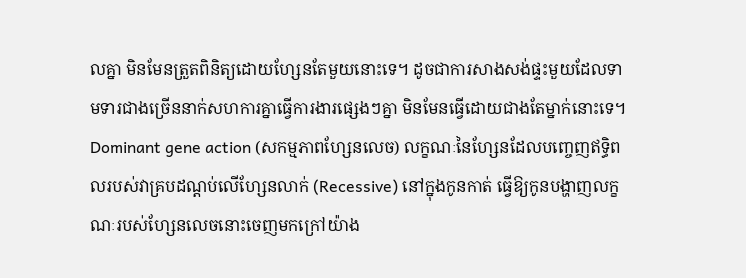លគ្នា មិនមែនត្រួតពិនិត្យដោយហ្សែនតែមួយនោះទេ។ ដូចជាការសាងសង់ផ្ទះមួយដែលទាមទារជាងច្រើននាក់សហការគ្នាធ្វើការងារផ្សេងៗគ្នា មិនមែនធ្វើដោយជាងតែម្នាក់នោះទេ។
Dominant gene action (សកម្មភាពហ្សែនលេច) លក្ខណៈនៃហ្សែនដែលបញ្ចេញឥទ្ធិពលរបស់វាគ្របដណ្ដប់លើហ្សែនលាក់ (Recessive) នៅក្នុងកូនកាត់ ធ្វើឱ្យកូនបង្ហាញលក្ខណៈរបស់ហ្សែនលេចនោះចេញមកក្រៅយ៉ាង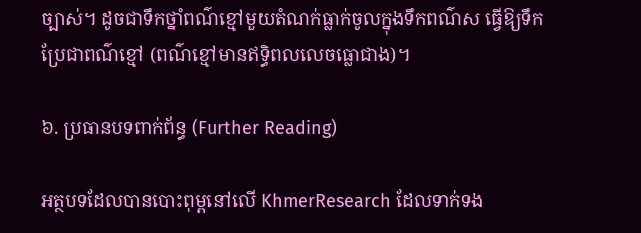ច្បាស់។ ដូចជាទឹកថ្នាំពណ៌ខ្មៅមួយតំណក់ធ្លាក់ចូលក្នុងទឹកពណ៌ស ធ្វើឱ្យទឹកប្រែជាពណ៌ខ្មៅ (ពណ៌ខ្មៅមានឥទ្ធិពលលេចធ្លោជាង)។

៦. ប្រធានបទពាក់ព័ន្ធ (Further Reading)

អត្ថបទដែលបានបោះពុម្ពនៅលើ KhmerResearch ដែលទាក់ទង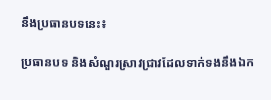នឹងប្រធានបទនេះ៖

ប្រធានបទ និងសំណួរស្រាវជ្រាវដែលទាក់ទងនឹងឯក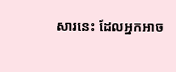សារនេះ ដែលអ្នកអាច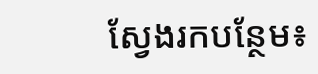ស្វែងរកបន្ថែម៖